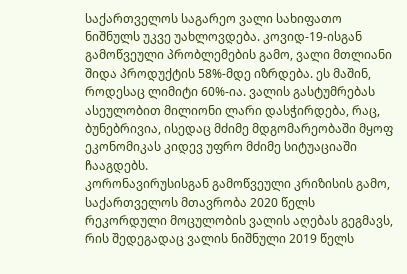საქართველოს საგარეო ვალი სახიფათო ნიშნულს უკვე უახლოვდება. კოვიდ-19-ისგან გამოწვეული პრობლემების გამო, ვალი მთლიანი შიდა პროდუქტის 58%-მდე იზრდება. ეს მაშინ, როდესაც ლიმიტი 60%-ია. ვალის გასტუმრებას ასეულობით მილიონი ლარი დასჭირდება, რაც, ბუნებრივია, ისედაც მძიმე მდგომარეობაში მყოფ ეკონომიკას კიდევ უფრო მძიმე სიტუაციაში ჩააგდებს.
კორონავირუსისგან გამოწვეული კრიზისის გამო, საქართველოს მთავრობა 2020 წელს რეკორდული მოცულობის ვალის აღებას გეგმავს, რის შედეგადაც ვალის ნიშნული 2019 წელს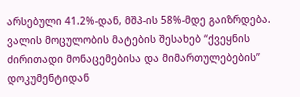არსებული 41.2%-დან, მშპ-ის 58%-მდე გაიზრდება.
ვალის მოცულობის მატების შესახებ “ქვეყნის ძირითადი მონაცემებისა და მიმართულებების” დოკუმენტიდან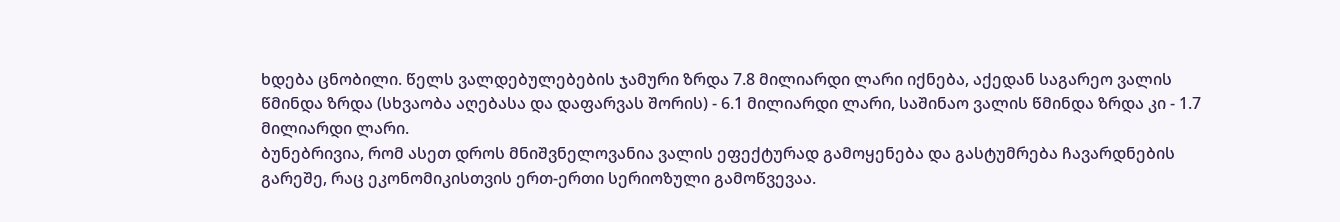ხდება ცნობილი. წელს ვალდებულებების ჯამური ზრდა 7.8 მილიარდი ლარი იქნება, აქედან საგარეო ვალის წმინდა ზრდა (სხვაობა აღებასა და დაფარვას შორის) - 6.1 მილიარდი ლარი, საშინაო ვალის წმინდა ზრდა კი - 1.7 მილიარდი ლარი.
ბუნებრივია, რომ ასეთ დროს მნიშვნელოვანია ვალის ეფექტურად გამოყენება და გასტუმრება ჩავარდნების გარეშე, რაც ეკონომიკისთვის ერთ-ერთი სერიოზული გამოწვევაა.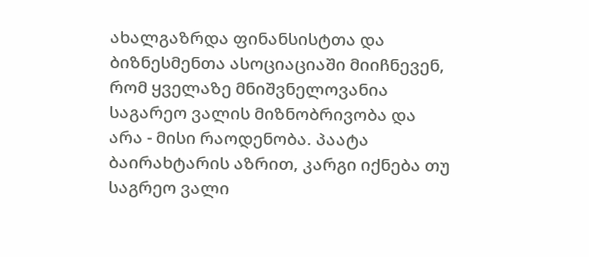ახალგაზრდა ფინანსისტთა და ბიზნესმენთა ასოციაციაში მიიჩნევენ, რომ ყველაზე მნიშვნელოვანია საგარეო ვალის მიზნობრივობა და არა - მისი რაოდენობა. პაატა ბაირახტარის აზრით, კარგი იქნება თუ საგრეო ვალი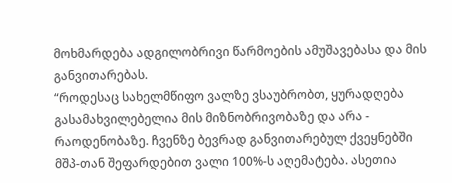მოხმარდება ადგილობრივი წარმოების ამუშავებასა და მის განვითარებას.
“როდესაც სახელმწიფო ვალზე ვსაუბრობთ, ყურადღება გასამახვილებელია მის მიზნობრივობაზე და არა - რაოდენობაზე. ჩვენზე ბევრად განვითარებულ ქვეყნებში მშპ-თან შეფარდებით ვალი 100%-ს აღემატება. ასეთია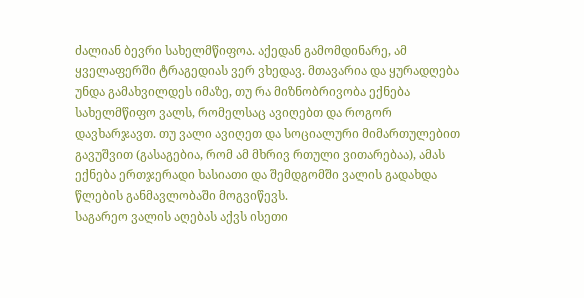ძალიან ბევრი სახელმწიფოა. აქედან გამომდინარე, ამ ყველაფერში ტრაგედიას ვერ ვხედავ. მთავარია და ყურადღება უნდა გამახვილდეს იმაზე, თუ რა მიზნობრივობა ექნება სახელმწიფო ვალს, რომელსაც ავიღებთ და როგორ დავხარჯავთ. თუ ვალი ავიღეთ და სოციალური მიმართულებით გავუშვით (გასაგებია, რომ ამ მხრივ რთული ვითარებაა), ამას ექნება ერთჯერადი ხასიათი და შემდგომში ვალის გადახდა წლების განმავლობაში მოგვიწევს.
საგარეო ვალის აღებას აქვს ისეთი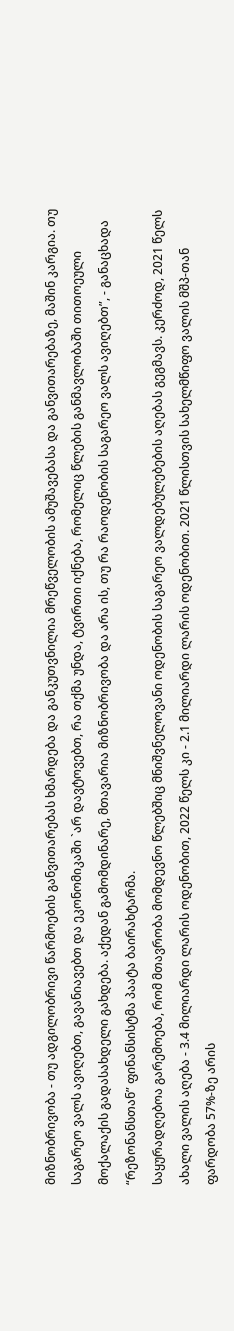მიზნობრივობა - თუ ადგილობრივი წარმოების განვითარებას ხმარდება და განკუთვნილია მრეწველობის ამუშავებასა და განვითარებაზე, მაშინ კარგია. თუ საგარეო ვალს ავიღებთ, გავანიავებთ და ეკონომიკაში `არ დავტოვებთ, რა თქმა უნდა, ტვირთი იქნება, რომელიც წლების განმავლობაში თითოეული მოქალაქის გადასახდელი გახდება. აქედან გამომდინარე, მთავარია მიზნობრივობა და არა ის, თუ რა რაოდენობის საგარეო ვალს ავიღებთ”, - განაცხადა “რეზონანსთან” ფინანსისტმა პაატა ბაირახტარმა.
საყურადღებოა გარემოება, რომ მთავრობა მომდევნო წლებშიც მნიშვნელოვანი ოდენობის საგარეო ვალდებულებების აღებას გეგმავს. კერძოდ, 2021 წელს ახალი ვალის აღება - 3.4 მილიარდი ლარის ოდენობით, 2022 წელს კი - 2.1 მილიარდი ლარის ოდენობით. 2021 წლისთვის სახელმწიფო ვალის მშპ-თან ფარდობა 57%-ზე არის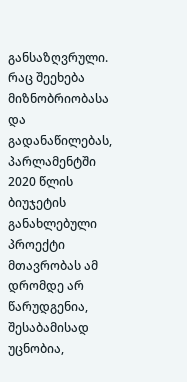განსაზღვრული.
რაც შეეხება მიზნობრიობასა და გადანაწილებას, პარლამენტში 2020 წლის ბიუჯეტის განახლებული პროექტი მთავრობას ამ დრომდე არ წარუდგენია, შესაბამისად უცნობია,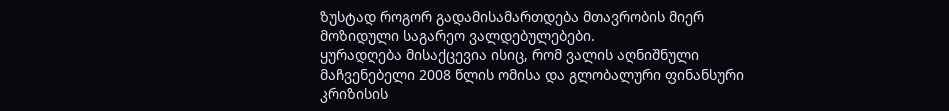ზუსტად როგორ გადამისამართდება მთავრობის მიერ მოზიდული საგარეო ვალდებულებები.
ყურადღება მისაქცევია ისიც, რომ ვალის აღნიშნული მაჩვენებელი 2008 წლის ომისა და გლობალური ფინანსური კრიზისის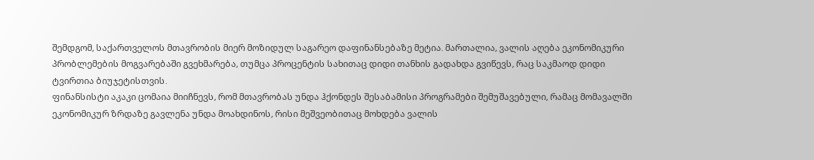შემდგომ, საქართველოს მთავრობის მიერ მოზიდულ საგარეო დაფინანსებაზე მეტია. მართალია, ვალის აღება ეკონომიკური პრობლემების მოგვარებაში გვეხმარება, თუმცა პროცენტის სახითაც დიდი თანხის გადახდა გვიწევს, რაც საკმაოდ დიდი ტვირთია ბიუჯეტისთვის.
ფინანსისტი აკაკი ცომაია მიიჩნევს, რომ მთავრობას უნდა ჰქონდეს შესაბამისი პროგრამები შემუშავებული, რამაც მომავალში ეკონომიკურ ზრდაზე გავლენა უნდა მოახდინოს, რისი მეშვეობითაც მოხდება ვალის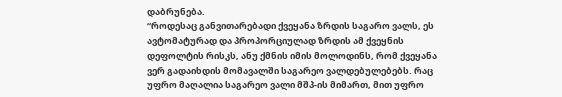დაბრუნება.
“როდესაც განვითარებადი ქვეყანა ზრდის საგარო ვალს, ეს ავტომატურად და პროპორციულად ზრდის ამ ქვეყნის დეფოლტის რისკს, ანუ ქმნის იმის მოლოდინს, რომ ქვეყანა ვერ გადაიხდის მომავალში საგარეო ვალდებულებებს. რაც უფრო მაღალია საგარეო ვალი მშპ-ის მიმართ, მით უფრო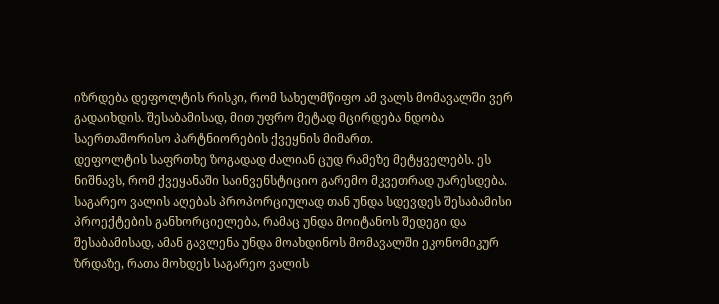იზრდება დეფოლტის რისკი, რომ სახელმწიფო ამ ვალს მომავალში ვერ გადაიხდის. შესაბამისად, მით უფრო მეტად მცირდება ნდობა საერთაშორისო პარტნიორების ქვეყნის მიმართ.
დეფოლტის საფრთხე ზოგადად ძალიან ცუდ რამეზე მეტყველებს. ეს ნიშნავს, რომ ქვეყანაში საინვენსტიციო გარემო მკვეთრად უარესდება. საგარეო ვალის აღებას პროპორციულად თან უნდა სდევდეს შესაბამისი პროექტების განხორციელება, რამაც უნდა მოიტანოს შედეგი და შესაბამისად, ამან გავლენა უნდა მოახდინოს მომავალში ეკონომიკურ ზრდაზე, რათა მოხდეს საგარეო ვალის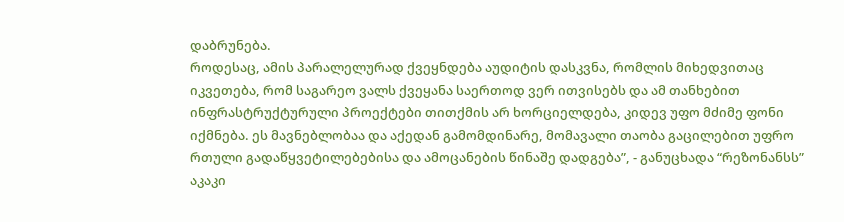დაბრუნება.
როდესაც, ამის პარალელურად ქვეყნდება აუდიტის დასკვნა, რომლის მიხედვითაც იკვეთება, რომ საგარეო ვალს ქვეყანა საერთოდ ვერ ითვისებს და ამ თანხებით ინფრასტრუქტურული პროექტები თითქმის არ ხორციელდება, კიდევ უფო მძიმე ფონი იქმნება. ეს მავნებლობაა და აქედან გამომდინარე, მომავალი თაობა გაცილებით უფრო რთული გადაწყვეტილებებისა და ამოცანების წინაშე დადგება”, - განუცხადა “რეზონანსს” აკაკი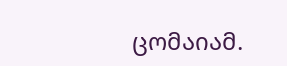ცომაიამ.